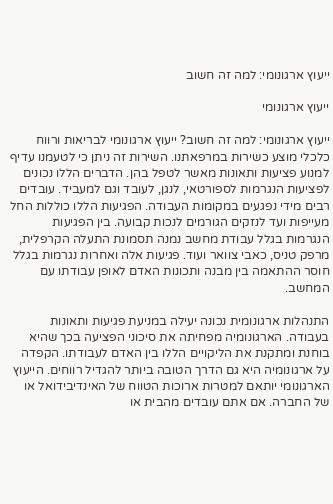ייעוץ ארגונומי: למה זה חשוב

ייעוץ ארגונומי

ייעוץ ארגונומי: למה זה חשוב? ייעוץ ארגונומי לבריאות ורווח כלכלי מוצע כשירות במרפאתנו. השירות זה ניתן כי לטעמנו עדיף למנוע פציעות ותאונות מאשר לטפל בהן. הדברים הללו נכונים לפציעות הנגרמות לספורטאי, לנגן, לעובד וגם למעביד. עובדים רבים מידי נפגעים במקומות העבודה. הפגיעות הללו כוללות החל מעייפות ועד לנזקים הגורמים לנכות קבועה. בין הפגיעות הנגרמות בגלל עבודת מחשב נמנה תסמונת התעלה הקרפלית, מרפק טניס, כאבי צוואר ועוד. פגיעות אלה ואחרות נגרמות בגלל חוסר ההתאמה בין מבנה ותכונות האדם לאופן עבודתו עם המחשב.

התנהלות ארגונומית נכונה יעילה במניעת פגיעות ותאונות בעבודה. הארגונומיה מפחיתה את סיכוני הפציעה בכך שהיא בוחנת ומתקנת את הליקויים הללו בין האדם לעבודתו. הקפדה על ארגונומיה היא גם הדרך הטובה ביותר להגדיל רווחים. הייעוץ הארגונומי יותאם למטרות ארוכות הטווח של האינדיבידואל או של החברה. אם אתם עובדים מהבית או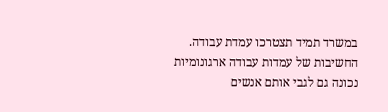במשרד תמיד תצטרכו עמדת עבודה. החשיבות של עמדות עבודה ארגונומיות נכונה גם לגבי אותם אנשים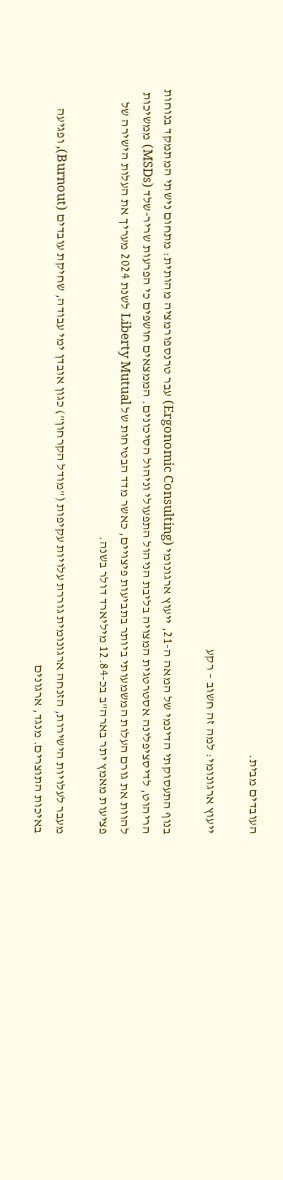העובדים מבית.

ייעוץ ארגונומי: למה זה חשוב – רקע

בנוף התעסוקתי הדינמי של המאה ה-21, ייעוץ ארגונומי (Ergonomic Consulting) עבר טרנספורמציה מהותית: מתחום נישתי המתמקד בנוחות הריהוט, לדיסציפלינה אסטרטגית המצויה בליבת הניהול התפעולי וניהול הסיכונים. הממצאים חושפים כי הפרעות שריר-שלד (MSDs) ממשיכות להוות את גורם העלות המשמעותי ביותר בתביעות פיצויים, כאשר מדד הבטיחות של Liberty Mutual לשנת 2024 מעריך את העלות הישירה של פציעות מאמץ יתר בארה"ב בכ-12.84 מיליארד דולר בשנה.

מעבר לעלויות הישירות, הזנחה ארגונומית גוררת עלויות עקיפות ("מודל הקרחון") כגון אובדן ימי עבודה, שחיקת עובדים (Burnout), ופגיעה באיכות התוצרים. מנגד, ארגונים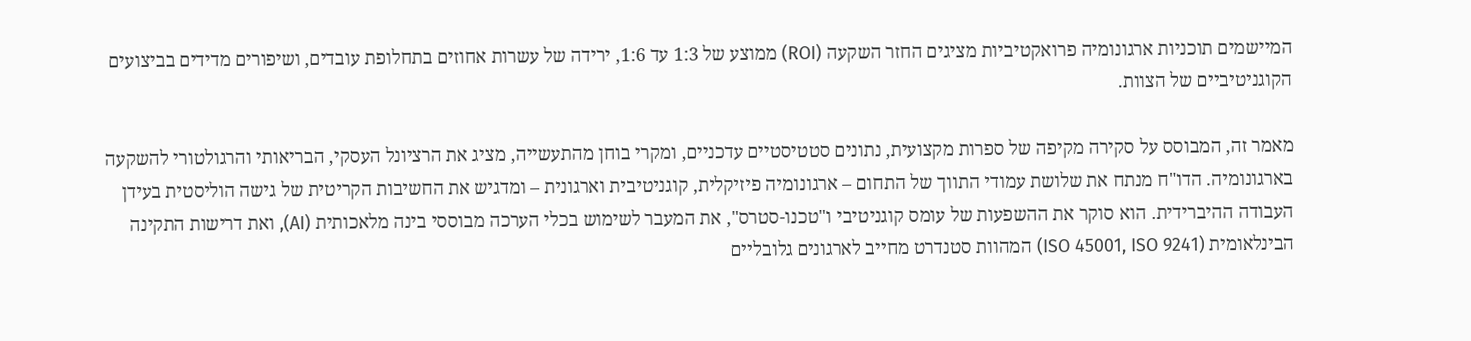המיישמים תוכניות ארגונומיה פרואקטיביות מציגים החזר השקעה (ROI) ממוצע של 1:3 עד 1:6, ירידה של עשרות אחוזים בתחלופת עובדים, ושיפורים מדידים בביצועים הקוגניטיביים של הצוות.

מאמר זה, המבוסס על סקירה מקיפה של ספרות מקצועית, נתונים סטטיסטיים עדכניים, ומקרי בוחן מהתעשייה, מציג את הרציונל העסקי, הבריאותי והרגולטורי להשקעה בארגונומיה. הדו"ח מנתח את שלושת עמודי התווך של התחום – ארגונומיה פיזיקלית, קוגניטיבית וארגונית – ומדגיש את החשיבות הקריטית של גישה הוליסטית בעידן העבודה ההיברידית. הוא סוקר את ההשפעות של עומס קוגניטיבי ו"טכנו-סטרס", את המעבר לשימוש בכלי הערכה מבוססי בינה מלאכותית (AI), ואת דרישות התקינה הבינלאומית (ISO 45001, ISO 9241) המהוות סטנדרט מחייב לארגונים גלובליים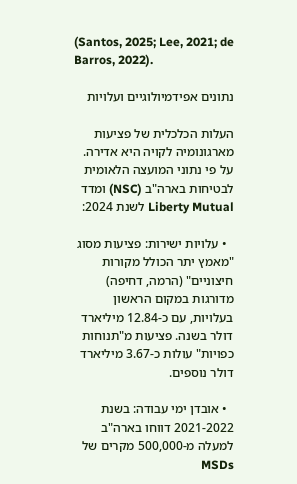(Santos, 2025; Lee, 2021; de Barros, 2022).

נתונים אפידמיולוגיים ועלויות

העלות הכלכלית של פציעות מארגונומיה לקויה היא אדירה. על פי נתוני המועצה הלאומית לבטיחות בארה"ב (NSC) ומדד Liberty Mutual לשנת 2024:

  • עלויות ישירות: פציעות מסוג "מאמץ יתר הכולל מקורות חיצוניים" (הרמה, דחיפה) מדורגות במקום הראשון בעלויות, עם כ-12.84 מיליארד דולר בשנה. פציעות מ"תנוחות כפויות" עולות כ-3.67 מיליארד דולר נוספים.

  • אובדן ימי עבודה: בשנת 2021-2022 דווחו בארה"ב למעלה מ-500,000 מקרים של MSDs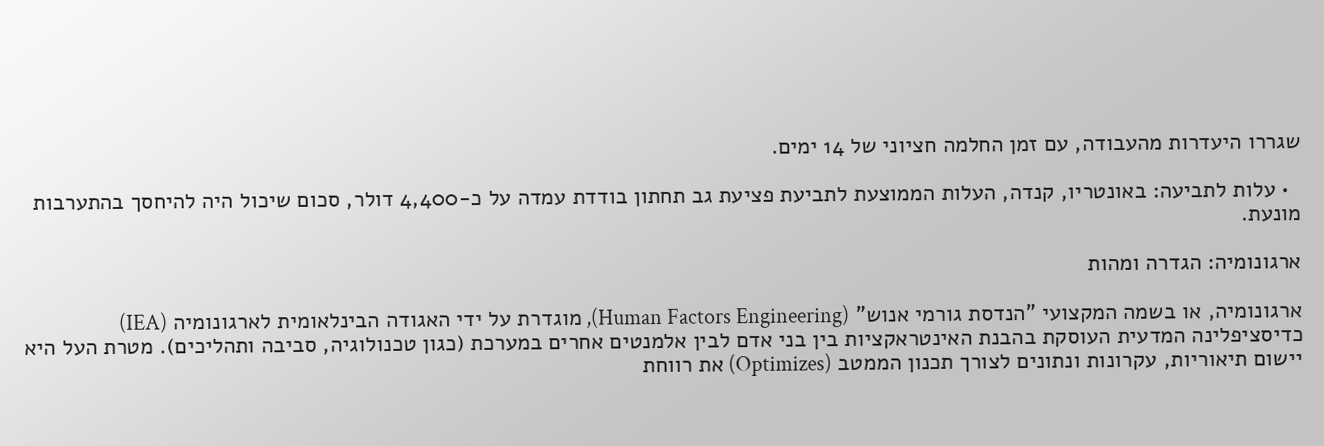שגררו היעדרות מהעבודה, עם זמן החלמה חציוני של 14 ימים.

  • עלות לתביעה: באונטריו, קנדה, העלות הממוצעת לתביעת פציעת גב תחתון בודדת עמדה על כ-4,400 דולר, סכום שיכול היה להיחסך בהתערבות מונעת.

ארגונומיה: הגדרה ומהות

ארגונומיה, או בשמה המקצועי "הנדסת גורמי אנוש" (Human Factors Engineering), מוגדרת על ידי האגודה הבינלאומית לארגונומיה (IEA) כדיסציפלינה המדעית העוסקת בהבנת האינטראקציות בין בני אדם לבין אלמנטים אחרים במערכת (כגון טכנולוגיה, סביבה ותהליכים). מטרת העל היא יישום תיאוריות, עקרונות ונתונים לצורך תכנון הממטב (Optimizes) את רווחת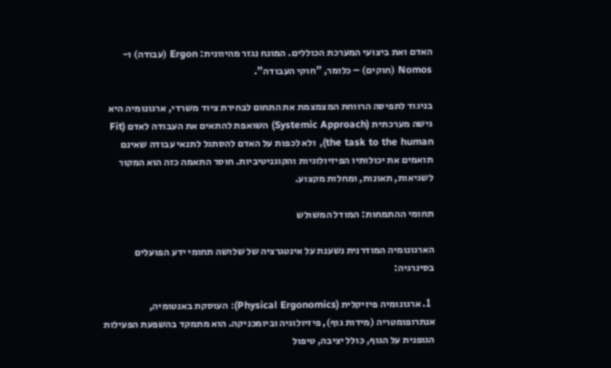האדם ואת ביצועי המערכת הכוללים. המונח נגזר מהיוונית: Ergon (עבודה) ו-Nomos (חוקים) – כלומר, "חוקי העבודה".

בניגוד לתפיסה הרווחת המצמצמת את התחום לבחירת ציוד משרדי, ארגונומיה היא גישה מערכתית (Systemic Approach) השואפת להתאים את העבודה לאדם (Fit the task to the human), ולא לכפות על האדם להסתגל לתנאי עבודה שאינם תואמים את יכולותיו הפיזיולוגיות והקוגניטיביות. חוסר התאמה כזה הוא המקור לשגיאות, תאונות, ומחלות מקצוע.

תחומי ההתמחות: המודל המשולש

הארגונומיה המודרנית נשענת על אינטגרציה של שלושה תחומי ידע הפועלים בסינרגיה:

  1. ארגונומיה פיזיקלית (Physical Ergonomics): העוסקת באנטומיה, אנתרופומטריה (מידות גוף), פיזיולוגיה וביומכניקה. הוא מתמקד בהשפעת הפעילות הגופנית על הגוף, כולל יציבה, טיפול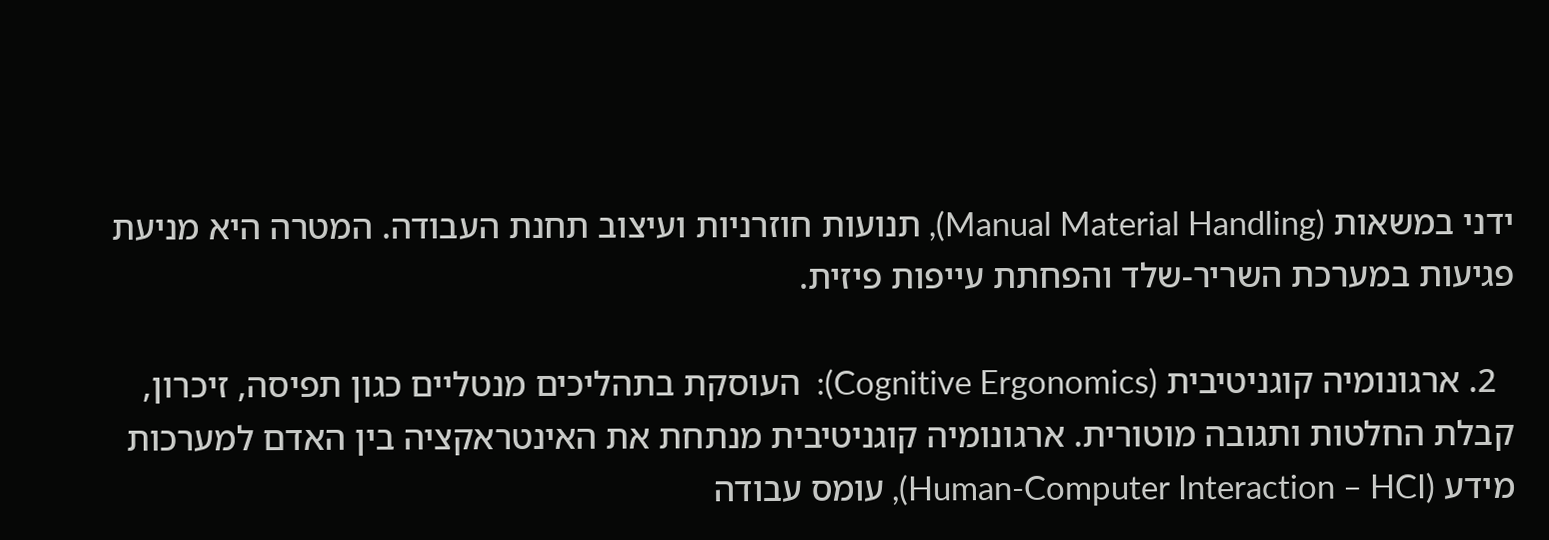ידני במשאות (Manual Material Handling), תנועות חוזרניות ועיצוב תחנת העבודה. המטרה היא מניעת פגיעות במערכת השריר-שלד והפחתת עייפות פיזית.

  2. ארגונומיה קוגניטיבית (Cognitive Ergonomics):  העוסקת בתהליכים מנטליים כגון תפיסה, זיכרון, קבלת החלטות ותגובה מוטורית. ארגונומיה קוגניטיבית מנתחת את האינטראקציה בין האדם למערכות מידע (Human-Computer Interaction – HCI), עומס עבודה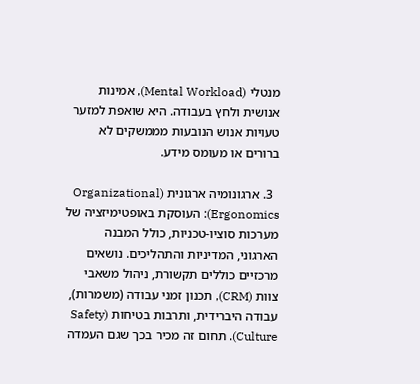מנטלי (Mental Workload), אמינות אנושית ולחץ בעבודה. היא שואפת למזער טעויות אנוש הנובעות מממשקים לא ברורים או מעומס מידע.

  3. ארגונומיה ארגונית (Organizational Ergonomics): העוסקת באופטימיזציה של מערכות סוציו-טכניות, כולל המבנה הארגוני, המדיניות והתהליכים. נושאים מרכזיים כוללים תקשורת, ניהול משאבי צוות (CRM), תכנון זמני עבודה (משמרות), עבודה היברידית, ותרבות בטיחות (Safety Culture). תחום זה מכיר בכך שגם העמדה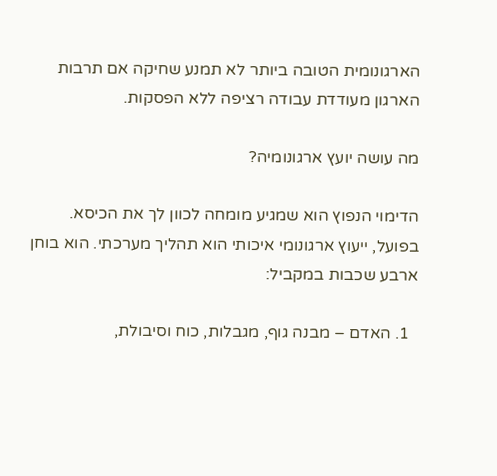הארגונומית הטובה ביותר לא תמנע שחיקה אם תרבות הארגון מעודדת עבודה רציפה ללא הפסקות.

מה עושה יועץ ארגונומיה?

הדימוי הנפוץ הוא שמגיע מומחה לכוון לך את הכיסא. בפועל, ייעוץ ארגונומי איכותי הוא תהליך מערכתי. הוא בוחן ארבע שכבות במקביל:

  1. האדם – מבנה גוף, מגבלות, כוח וסיבולת,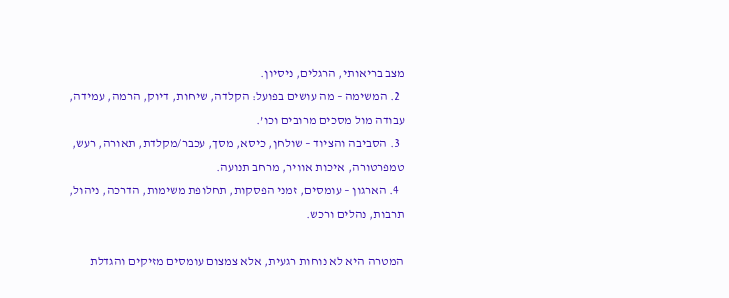מצב בריאותי, הרגלים, ניסיון.
  2. המשימה – מה עושים בפועל: הקלדה, שיחות, דיוק, הרמה, עמידה, עבודה מול מסכים מרובים וכו’.
  3. הסביבה והציוד – שולחן, כיסא, מסך, עכבר/מקלדת, תאורה, רעש, טמפרטורה, איכות אוויר, מרחב תנועה.
  4. הארגון – עומסים, זמני הפסקות, תחלופת משימות, הדרכה, ניהול, תרבות, נהלים ורכש.

המטרה היא לא נוחות רגעית, אלא צמצום עומסים מזיקים והגדלת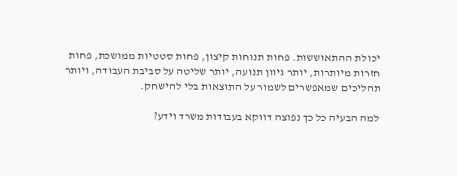יכולת ההתאוששות. פחות תנוחות קיצון, פחות סטטיות ממושכת, פחות חזרות מיותרות, יותר גיוון תנועה, יותר שליטה על סביבת העבודה, ויותר תהליכים שמאפשרים לשמור על התוצאות בלי להישחק.

למה הבעיה כל כך נפוצה דווקא בעבודות משרד וידע?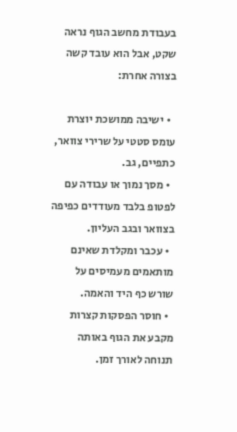בעבודת מחשב הגוף נראה שקט, אבל הוא עובד קשה בצורה אחרת:

  • ישיבה ממושכת יוצרת עומס סטטי על שרירי צוואר, כתפיים, גב.
  • מסך נמוך או עבודה עם לפטופ בלבד מעודדים כפיפה בצוואר ובגב העליון.
  • עכבר ומקלדת שאינם מותאמים מעמיסים על שורש כף היד והאמה.
  • חוסר הפסקות קצרות מקבע את הגוף באותה תנוחה לאורך זמן.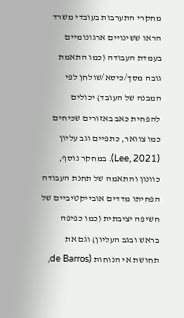מחקרי התערבות בעובדי משרד הראו ששינויים ארגונומיים בעמדת העבודה (כמו התאמת גובה מסך/כיסא/שולחן לפי המבנה של העובד) יכולים להפחית כאב באזורים שכיחים כמו צוואר, כתפיים וגב עליון (Lee, 2021). במחקר נוסף, כוונון והתאמה של תחנת העבודה הפחיתו מדדים אובייקטיביים של חשיפה יציבתית (כמו כפיפה בראש ובגב העליון) וגם את תחושת אי הנוחות (de Barros,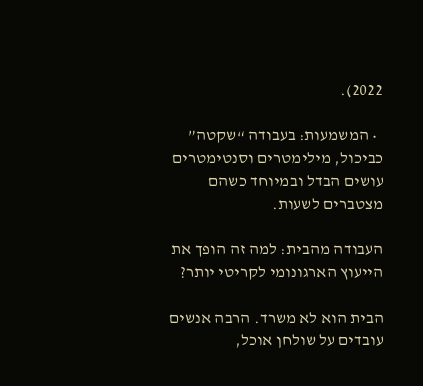2022).

  • המשמעות: בעבודה “שקטה” כביכול, מילימטרים וסנטימטרים עושים הבדל ובמיוחד כשהם מצטברים לשעות.

העבודה מהבית: למה זה הופך את הייעוץ הארגונומי לקריטי יותר?

הבית הוא לא משרד. הרבה אנשים עובדים על שולחן אוכל,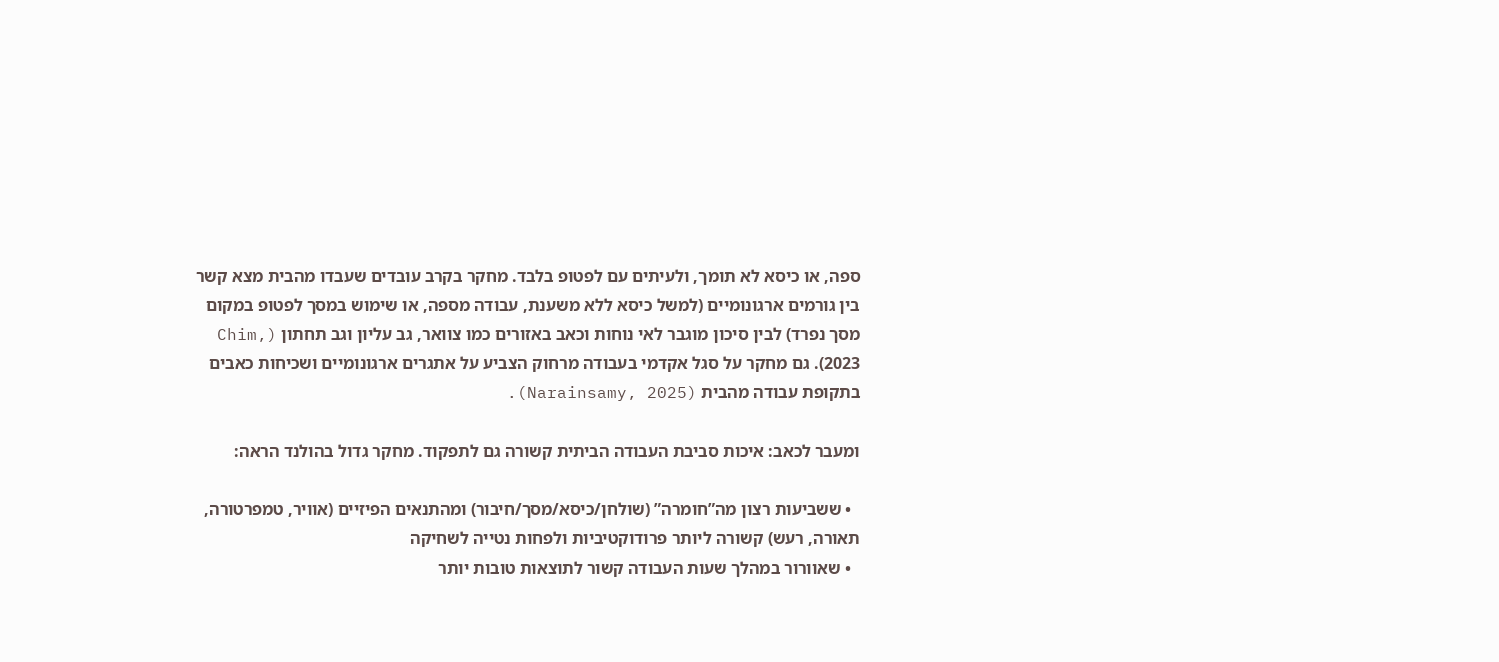ספה, או כיסא לא תומך, ולעיתים עם לפטופ בלבד. מחקר בקרב עובדים שעבדו מהבית מצא קשר בין גורמים ארגונומיים (למשל כיסא ללא משענת, עבודה מספה, או שימוש במסך לפטופ במקום מסך נפרד) לבין סיכון מוגבר לאי נוחות וכאב באזורים כמו צוואר, גב עליון וגב תחתון (Chim, 2023). גם מחקר על סגל אקדמי בעבודה מרחוק הצביע על אתגרים ארגונומיים ושכיחות כאבים בתקופת עבודה מהבית (Narainsamy, 2025).

ומעבר לכאב: איכות סביבת העבודה הביתית קשורה גם לתפקוד. מחקר גדול בהולנד הראה:

  • ששביעות רצון מה”חומרה” (שולחן/כיסא/מסך/חיבור) ומהתנאים הפיזיים (אוויר, טמפרטורה, תאורה, רעש) קשורה ליותר פרודוקטיביות ולפחות נטייה לשחיקה
  • שאוורור במהלך שעות העבודה קשור לתוצאות טובות יותר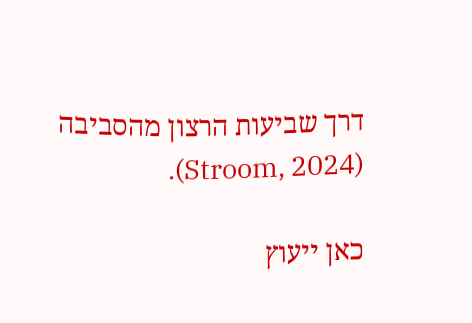דרך שביעות הרצון מהסביבה (Stroom, 2024).

כאן ייעוץ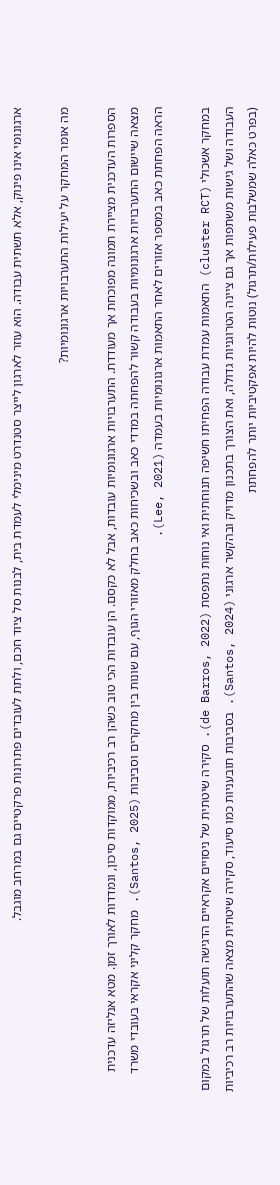ארגונומי אינו פינוק, אלא תשתית עבודה. הוא עוזר לארגון לייצר סטנדרט מינימלי לעמדת בית, לבנות סל ציוד חכם, ולתת לעובדים פתרונות פרקטיים גם במרחב מוגבל.

מה אומר המחקר על יעילות התערבויות ארגונומיות?

הספרות העדכנית מציירת תמונה מפוכחת אך מעודדת. התערבויות ארגונומיות עובדות, אבל לא כקסם. הן עובדות הכי טוב כשהן רב רכיביות, ממוקדות סיכון, ונמדדות לאורך זמן. מטא אנליזה עדכנית מצאה שיישום התערבויות ארגונומיות בעבודה קשור להפחתה במדדי כאב ובשכיחות כאב בחלק מאזורי הגוף, עם שונות בין מחקרים וסביבות (Santos, 2025). מחקר קליני אקראי בעובדי משרד הראה הפחתת כאב במספר אזורים לאחר התאמות ארגונומיות בעמדה (Lee, 2021).

במחקר אשכולי (cluster RCT) התאמות עמדת עבודה הפחיתו חשיפה תנוחתית ואי נוחות נתפסת (de Barros, 2022). סקירה שיטתית של ניסויים אקראיים הדגישה תועלות של תרגול במקום העבודה ושל גישות משתפות אך גם ציינה הטרוגניות גדולה, ואת הצורך בתכנון מדויק ובהקשר ארגוני (Santos, 2024). בסביבות תובעניות כמו סיעוד, סקירה שיטתית מצאה שהתערבויות רב רכיביות (בפרט כאלה שמשלבות פעילות/תרגול) נוטות להיות אפקטיביות יותר להפחתת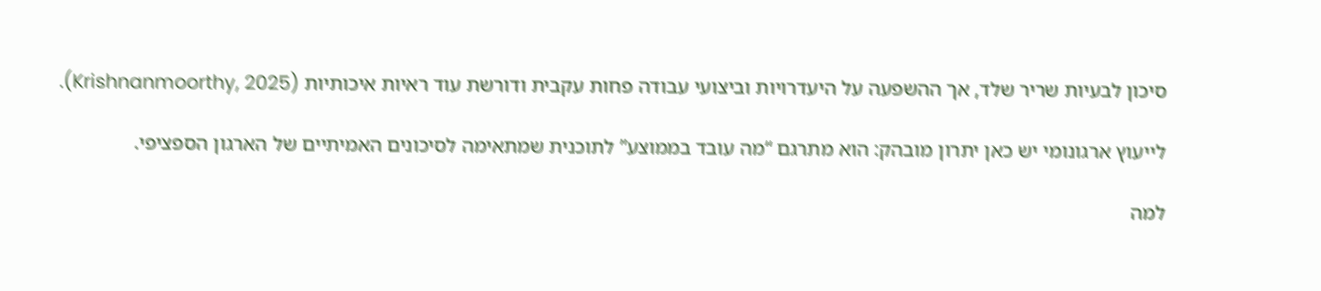סיכון לבעיות שריר שלד, אך ההשפעה על היעדרויות וביצועי עבודה פחות עקבית ודורשת עוד ראיות איכותיות (Krishnanmoorthy, 2025).

לייעוץ ארגונומי יש כאן יתרון מובהק: הוא מתרגם “מה עובד בממוצע” לתוכנית שמתאימה לסיכונים האמיתיים של הארגון הספציפי.

למה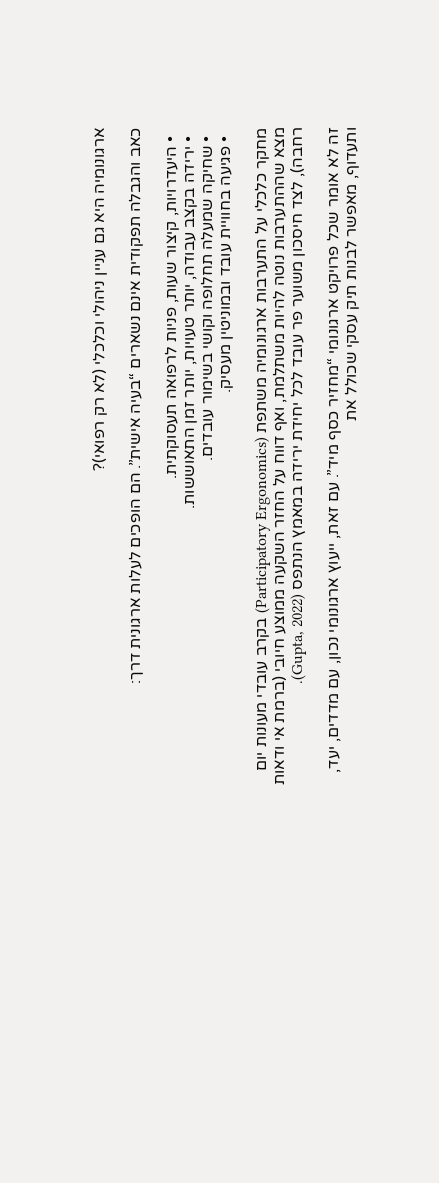ארגונומיה היא גם עניין ניהולי וכלכלי (לא רק רפואי)?

כאב והגבלה תפקודית אינם נשארים “בעיה אישית”. הם הופכים לעלות ארגונית דרך:

  • היעדרויות, קיצור שעות, פניות לרפואה תעסוקתית.
  • ירידה בקצב עבודה, יותר טעויות, יותר זמן התאוששות.
  • שחיקה שמעלה תחלופה וקושי בשימור עובדים.
  • פגיעה בחוויית עובד ובמוניטין מעסיק.

מחקר כלכלי על התערבות ארגונומיה משתפת (Participatory Ergonomics) בקרב עובדי מעונות יום מצא שההתערבות נוטה להיות משתלמת, ואף דווח על החזר השקעה ממוצע חיובי (ברמת אי ודאות רחבה), לצד חיסכון משוער פר עובד לכל יחידת ירידה במאמץ הנתפס (Gupta, 2022).

זה לא אומר שכל פרויקט ארגונומי “מחזיר כסף מיד”. עם זאת, ייעוץ ארגונומי נכון, עם מדדים, יעד, ותעדוף, מאפשר לבנות תיק עסקי שכולל את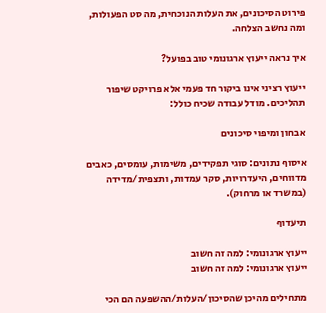פירוט הסיכונים, את העלות הנוכחית, מה סט הפעולות, ומה נחשב הצלחה.

איך נראה ייעוץ ארגונומי טוב בפועל?

ייעוץ רציני אינו ביקור חד פעמי אלא פרויקט שיפור תהליכים. מודל עבודה שכיח כולל:

אבחון ומיפוי סיכונים

איסוף נתונים: סוגי תפקידים, משימות, עומסים, כאבים מדווחים, היעדרויות, סקר עמדות, ותצפית/מדידה (במשרד או מרחוק).

תיעדוף

ייעוץ ארגונומי: למה זה חשוב
ייעוץ ארגונומי: למה זה חשוב

מתחילים מהיכן שהסיכון/העלות/ההשפעה הם הכי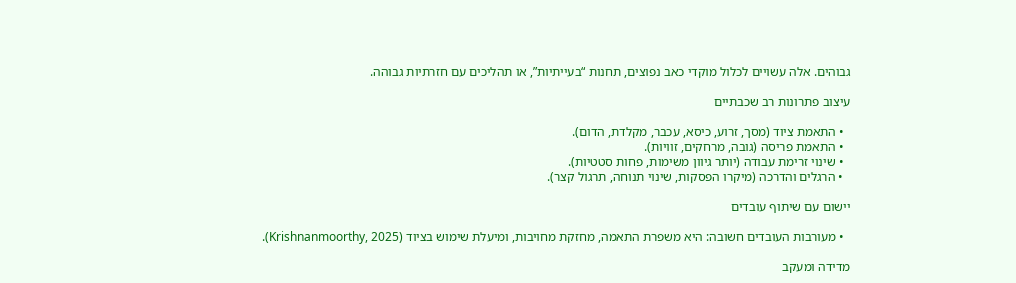גבוהים. אלה עשויים לכלול מוקדי כאב נפוצים, תחנות “בעייתיות”, או תהליכים עם חזרתיות גבוהה.

עיצוב פתרונות רב שכבתיים

  • התאמת ציוד (מסך, זרוע, כיסא, עכבר, מקלדת, הדום).
  • התאמת פריסה (גובה, מרחקים, זוויות).
  • שינוי זרימת עבודה (יותר גיוון משימות, פחות סטטיות).
  • הרגלים והדרכה (מיקרו הפסקות, שינוי תנוחה, תרגול קצר).

יישום עם שיתוף עובדים

  • מעורבות העובדים חשובה: היא משפרת התאמה, מחזקת מחויבות, ומיעלת שימוש בציוד (Krishnanmoorthy, 2025).

מדידה ומעקב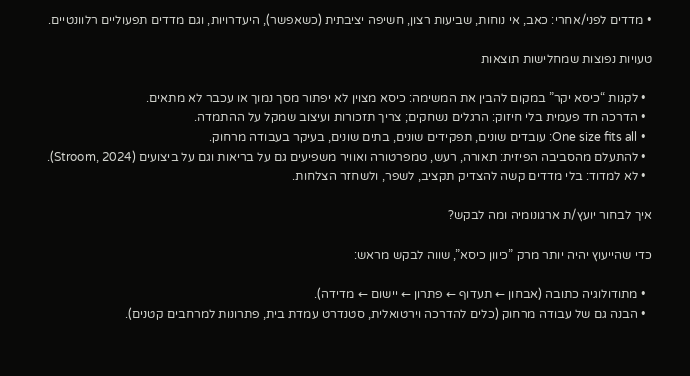• מדדים לפני/אחרי: כאב, אי נוחות, שביעות רצון, חשיפה יציבתית (כשאפשר), היעדרויות, וגם מדדים תפעוליים רלוונטיים.

טעויות נפוצות שמחלישות תוצאות

  • לקנות “כיסא יקר” במקום להבין את המשימה: כיסא מצוין לא יפתור מסך נמוך או עכבר לא מתאים.
  • הדרכה חד פעמית בלי חיזוק: הרגלים נשחקים; צריך תזכורות ועיצוב שמקל על ההתמדה.
  • One size fits all: עובדים שונים, תפקידים שונים, בתים שונים, בעיקר בעבודה מרחוק.
  • להתעלם מהסביבה הפיזית: תאורה, רעש, טמפרטורה ואוויר משפיעים גם על בריאות וגם על ביצועים (Stroom, 2024).
  • לא למדוד: בלי מדדים קשה להצדיק תקציב, לשפר, ולשחזר הצלחות.

איך לבחור יועץ/ת ארגונומיה ומה לבקש?

כדי שהייעוץ יהיה יותר מרק ”כיוון כיסא”, שווה לבקש מראש:

  • מתודולוגיה כתובה (אבחון ← תעדוף ← פתרון ← יישום ← מדידה).
  • הבנה גם של עבודה מרחוק (כלים להדרכה וירטואלית, סטנדרט עמדת בית, פתרונות למרחבים קטנים).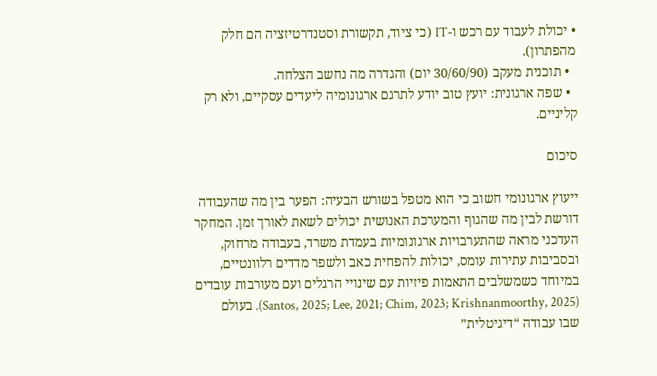• יכולת לעבוד עם רכש ו-IT (כי ציוד, תקשורת וסטנדרטיזציה הם חלק מהפתרון).
  • תוכנית מעקב (30/60/90 יום) והגדרה מה נחשב הצלחה.
  • שפה ארגונית: יועץ טוב יודע לתרגם ארגונומיה ליעדים עסקיים, ולא רק קליניים.

סיכום

ייעוץ ארגונומי חשוב כי הוא מטפל בשורש הבעיה: הפער בין מה שהעבודה דורשת לבין מה שהגוף והמערכת האנושית יכולים לשאת לאורך זמן. המחקר העדכני מראה שהתערבויות ארגונומיות בעמדת משרד, בעבודה מרחוק, ובסביבות עתירות עומס, יכולות להפחית כאב ולשפר מדדים רלוונטיים, במיוחד כשמשלבים התאמות פיזיות עם שינויי הרגלים ועם מעורבות עובדים (Santos, 2025; Lee, 2021; Chim, 2023; Krishnanmoorthy, 2025). בעולם שבו עבודה “דיגיטלית”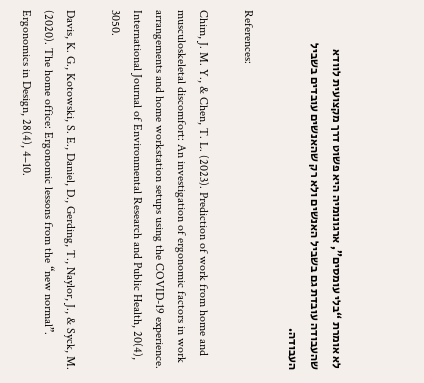לא אומרת “בלי עומסים”, ארגונומיה היא פשוט דרך מקצועית לוודא שהעבודה עובדת גם בשביל האנשים ולא רק שהאנשים עובדים בשביל העבודה.

References:

Chim, J. M. Y., & Chen, T. L. (2023). Prediction of work from home and musculoskeletal discomfort: An investigation of ergonomic factors in work arrangements and home workstation setups using the COVID-19 experience. International Journal of Environmental Research and Public Health, 20(4), 3050.

Davis, K. G., Kotowski, S. E., Daniel, D., Gerding, T., Naylor, J., & Syck, M. (2020). The home office: Ergonomic lessons from the “new normal”. Ergonomics in Design, 28(4), 4–10.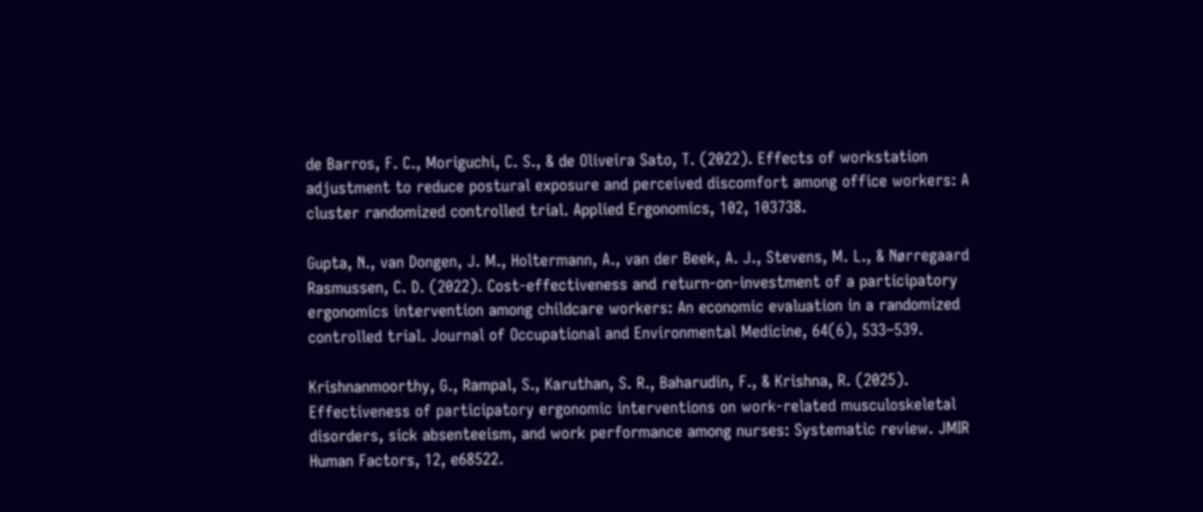de Barros, F. C., Moriguchi, C. S., & de Oliveira Sato, T. (2022). Effects of workstation adjustment to reduce postural exposure and perceived discomfort among office workers: A cluster randomized controlled trial. Applied Ergonomics, 102, 103738.

Gupta, N., van Dongen, J. M., Holtermann, A., van der Beek, A. J., Stevens, M. L., & Nørregaard Rasmussen, C. D. (2022). Cost-effectiveness and return-on-investment of a participatory ergonomics intervention among childcare workers: An economic evaluation in a randomized controlled trial. Journal of Occupational and Environmental Medicine, 64(6), 533–539.

Krishnanmoorthy, G., Rampal, S., Karuthan, S. R., Baharudin, F., & Krishna, R. (2025). Effectiveness of participatory ergonomic interventions on work-related musculoskeletal disorders, sick absenteeism, and work performance among nurses: Systematic review. JMIR Human Factors, 12, e68522.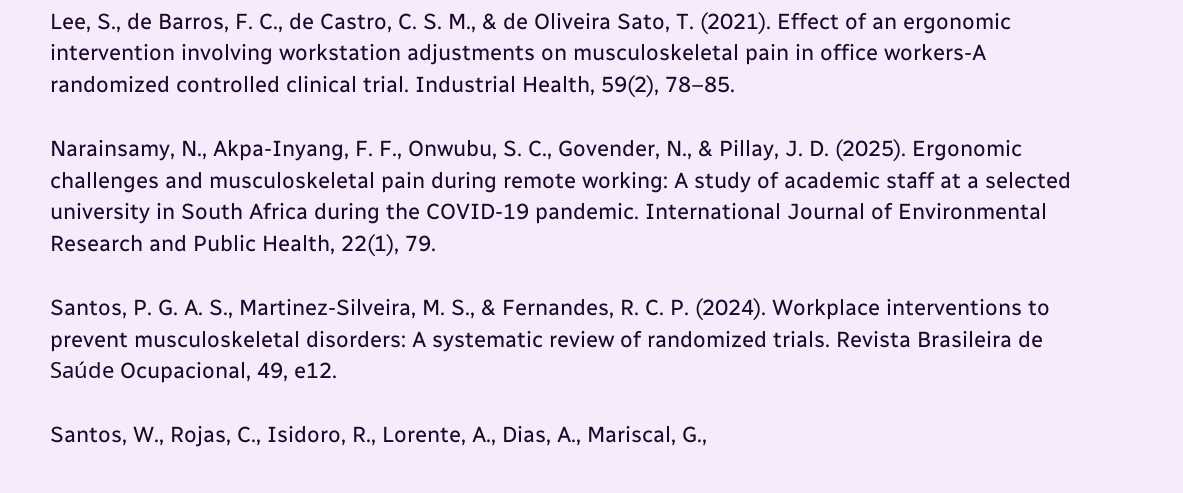Lee, S., de Barros, F. C., de Castro, C. S. M., & de Oliveira Sato, T. (2021). Effect of an ergonomic intervention involving workstation adjustments on musculoskeletal pain in office workers-A randomized controlled clinical trial. Industrial Health, 59(2), 78–85.

Narainsamy, N., Akpa-Inyang, F. F., Onwubu, S. C., Govender, N., & Pillay, J. D. (2025). Ergonomic challenges and musculoskeletal pain during remote working: A study of academic staff at a selected university in South Africa during the COVID-19 pandemic. International Journal of Environmental Research and Public Health, 22(1), 79.

Santos, P. G. A. S., Martinez-Silveira, M. S., & Fernandes, R. C. P. (2024). Workplace interventions to prevent musculoskeletal disorders: A systematic review of randomized trials. Revista Brasileira de Saúde Ocupacional, 49, e12.

Santos, W., Rojas, C., Isidoro, R., Lorente, A., Dias, A., Mariscal, G.,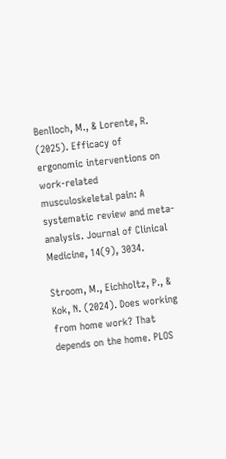Benlloch, M., & Lorente, R. (2025). Efficacy of ergonomic interventions on work-related musculoskeletal pain: A systematic review and meta-analysis. Journal of Clinical Medicine, 14(9), 3034.

Stroom, M., Eichholtz, P., & Kok, N. (2024). Does working from home work? That depends on the home. PLOS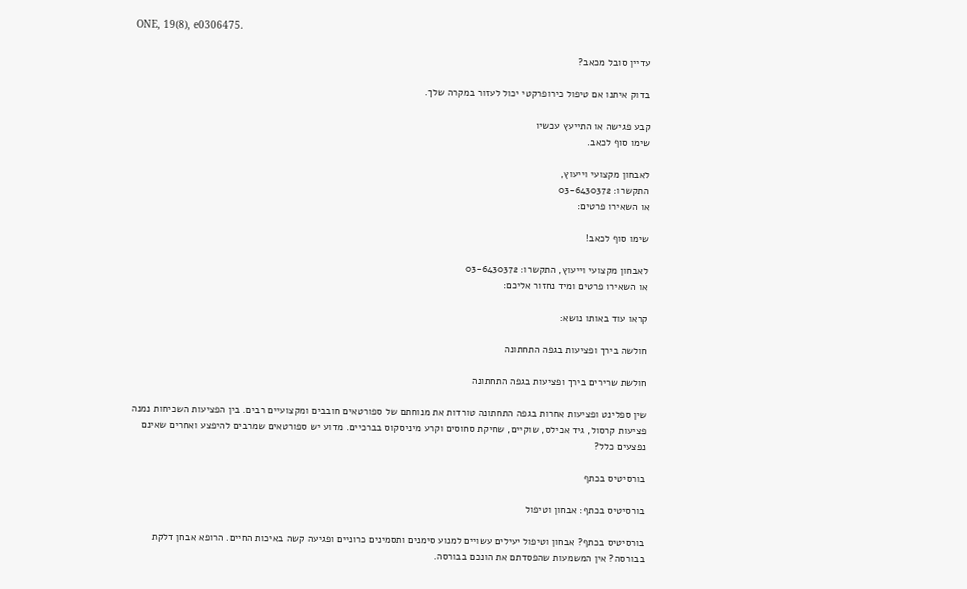ONE, 19(8), e0306475.

עדיין סובל מכאב?

בדוק איתנו אם טיפול כירופרקטי יכול לעזור במקרה שלך.

קבע פגישה או התייעץ עכשיו
שימו סוף לכאב.

לאבחון מקצועי וייעוץ,
התקשרו: 03-6430372
או השאירו פרטים:

שימו סוף לכאב!

לאבחון מקצועי וייעוץ, התקשרו: 03-6430372
או השאירו פרטים ומיד נחזור אליכם:

קראו עוד באותו נושא:

חולשה בירך ופציעות בגפה התחתונה

חולשת שרירים בירך ופציעות בגפה התחתונה

שין ספלינט ופציעות אחרות בגפה התחתונה טורדות את מנוחתם של ספורטאים חובבים ומקצועיים רבים. בין הפציעות השכיחות נמנה פציעות קרסול, גיד אכילס, שוקיים, שחיקת סחוסים וקרע מיניסקוס בברכיים. מדוע יש ספורטאים שמרבים להיפצע ואחרים שאינם נפצעים כלל?

בורסיטיס בכתף

בורסיטיס בכתף: אבחון וטיפול

בורסיטיס בכתף? אבחון וטיפול יעילים עשויים למנוע סימנים ותסמינים כרוניים ופגיעה קשה באיכות החיים. הרופא אבחן דלקת בבורסה? אין המשמעות שהפסדתם את הונכם בבורסה.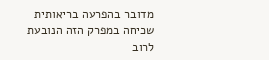מדובר בהפרעה בריאותית שכיחה במפרק הזה הנובעת לרוב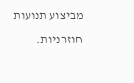מביצוע תנועות חוזרניות.